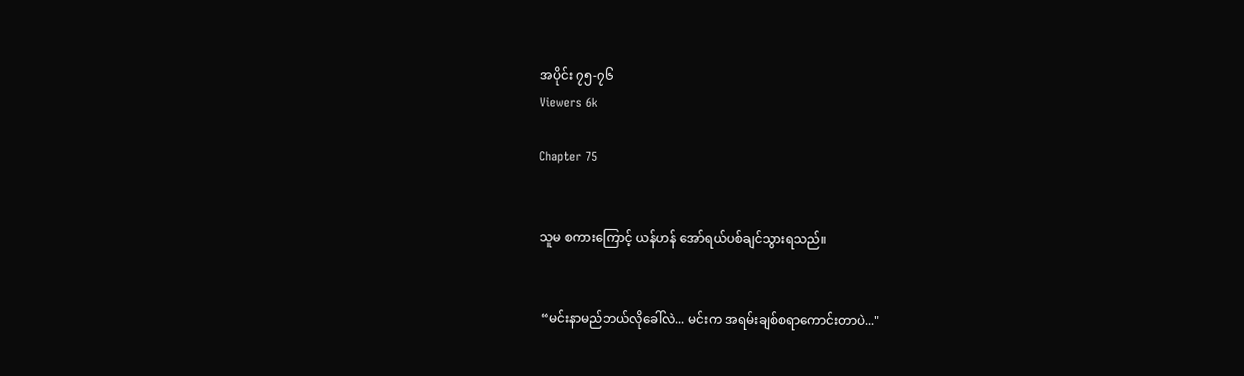အပိုင်း ၇၅-၇၆
Viewers 6k

Chapter 75


သူမ စကားကြောင့် ယန်ဟန် အော်ရယ်ပစ်ချင်သွားရသည်။


 “မင်းနာမည်ဘယ်လိုခေါ်လဲ... မင်းက အရမ်းချစ်စရာကောင်းတာပဲ..."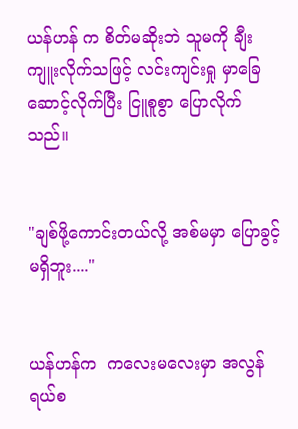ယန်ဟန် က စိတ်မဆိုးဘဲ သူမကို ချီးကျူးလိုက်သဖြင့် လင်းကျင်းရှု မှာခြေဆောင့်လိုက်ပြီး ငြူစူစွာ ပြောလိုက်သည်။


"ချစ်ဖို့ကောင်းတယ်လို့ အစ်မမှာ ပြောခွင့်မရှိဘူး...."


ယန်ဟန်က  ကလေးမလေးမှာ အလွန်ရယ်စ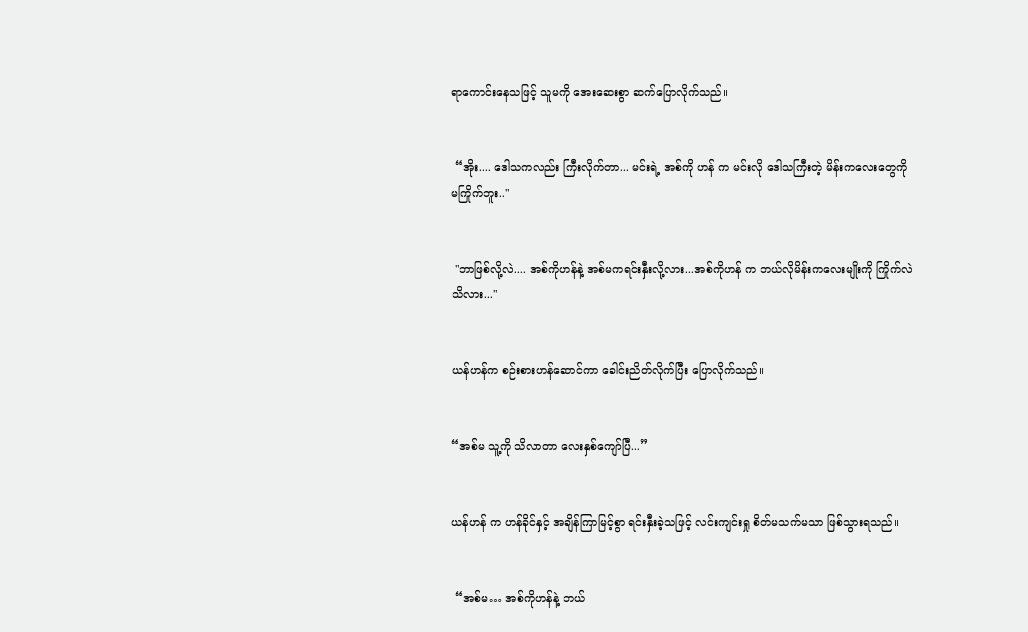ရာကောင်းနေသဖြင့် သူမကို အေးဆေးစွာ ဆက်ပြောလိုက်သည်။


 “အိုး.... ဒေါသကလည်း ကြီးလိုက်တာ... မင်းရဲ့ အစ်ကို ဟန် က မင်းလို ဒေါသကြီးတဲ့ မိန်းကလေးတွေကို မကြိုက်ဘူး.."


 "ဘာဖြစ်လို့လဲ.... အစ်ကိုဟန်နဲ့ အစ်မကရင်းနှီးလို့လား...အစ်ကိုဟန် က ဘယ်လိုမိန်းကလေးမျိုးကို ကြိုက်လဲ သိလား..."


ယန်ဟန်က စဉ်းစားဟန်ဆောင်ကာ ခေါင်းညိတ်လိုက်ပြီး ပြောလိုက်သည်။


“အစ်မ သူ့ကို သိလာတာ လေးနှစ်ကျော်ပြီ...”


ယန်ဟန် က ဟန်ခိုင်နှင့် အချိန်ကြာမြင့်စွာ ရင်းနှီးခဲ့သဖြင့် လင်းကျင်းရှု စိတ်မသက်မသာ ဖြစ်သွားရသည်။


 “အစ်မ… အစ်ကိုဟန်နဲ့ ဘယ်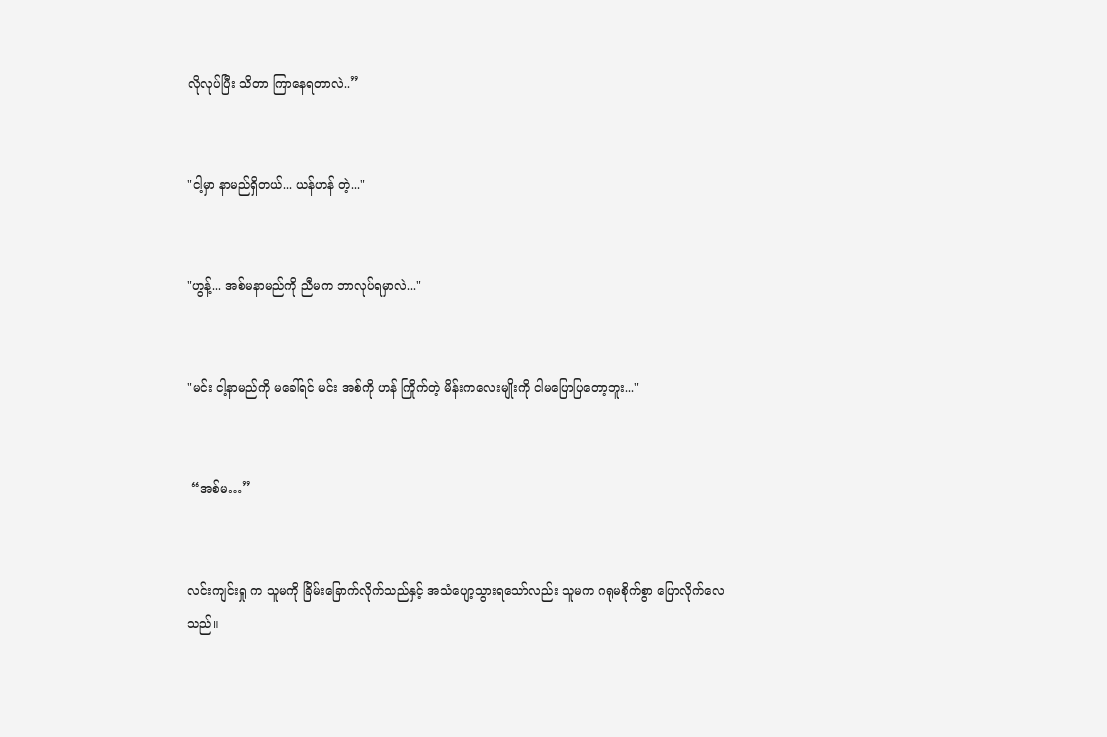လိုလုပ်ပြီး သိတာ ကြာနေရတာလဲ..”


"ငါ့မှာ နာမည်ရှိတယ်... ယန်ဟန် တဲ့..."


"ဟွန့်... အစ်မနာမည်ကို ညီမက ဘာလုပ်ရမှာလဲ..."


"မင်း ငါ့နာမည်ကို မခေါ်ရင် မင်း အစ်ကို ဟန် ကြိုက်တဲ့ မိန်းကလေးမျိုးကို ငါမပြောပြတော့ဘူး..."


 “အစ်မ…”


လင်းကျင်းရှု က သူမကို ခြိမ်းခြောက်လိုက်သည်နှင့် အသံပျော့သွားရသော်လည်း သူမက ဂရုမစိုက်စွာ ပြောလိုက်လေသည်။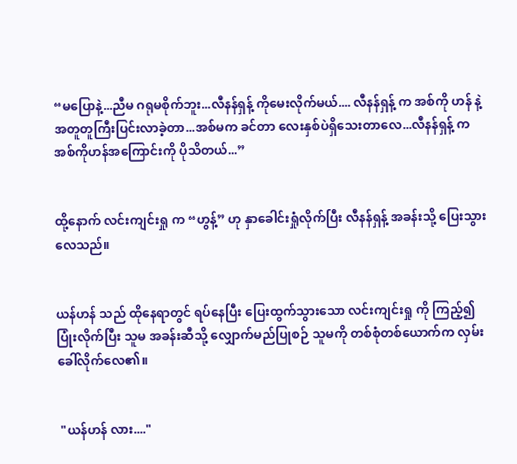“မပြောနဲ့...ညီမ ဂရုမစိုက်ဘူး...လီနန်ရှန့် ကိုမေးလိုက်မယ်.... လီနန်ရှန့် က အစ်ကို ဟန် နဲ့ အတူတူကြီးပြင်းလာခဲ့တာ...အစ်မက ခင်တာ လေးနှစ်ပဲရှိသေးတာလေ...လီနန်ရှန့် က အစ်ကိုဟန်အကြောင်းကို ပိုသိတယ်...”


ထို့နောက် လင်းကျင်းရှု က “ဟွန့်” ဟု နှာခေါင်းရှုံလိုက်ပြီး လီနန်ရှန့် အခန်းသို့ ပြေးသွားလေသည်။


ယန်ဟန် သည် ထိုနေရာတွင် ရပ်နေပြီး ပြေးထွက်သွားသော လင်းကျင်းရှု ကို ကြည့်၍ ပြုံးလိုက်ပြီး သူမ အခန်းဆီသို့ လျှောက်မည်ပြုစဉ် သူမကို တစ်စုံတစ်ယောက်က လှမ်းခေါ်လိုက်လေ၏။


 "ယန်ဟန် လား...."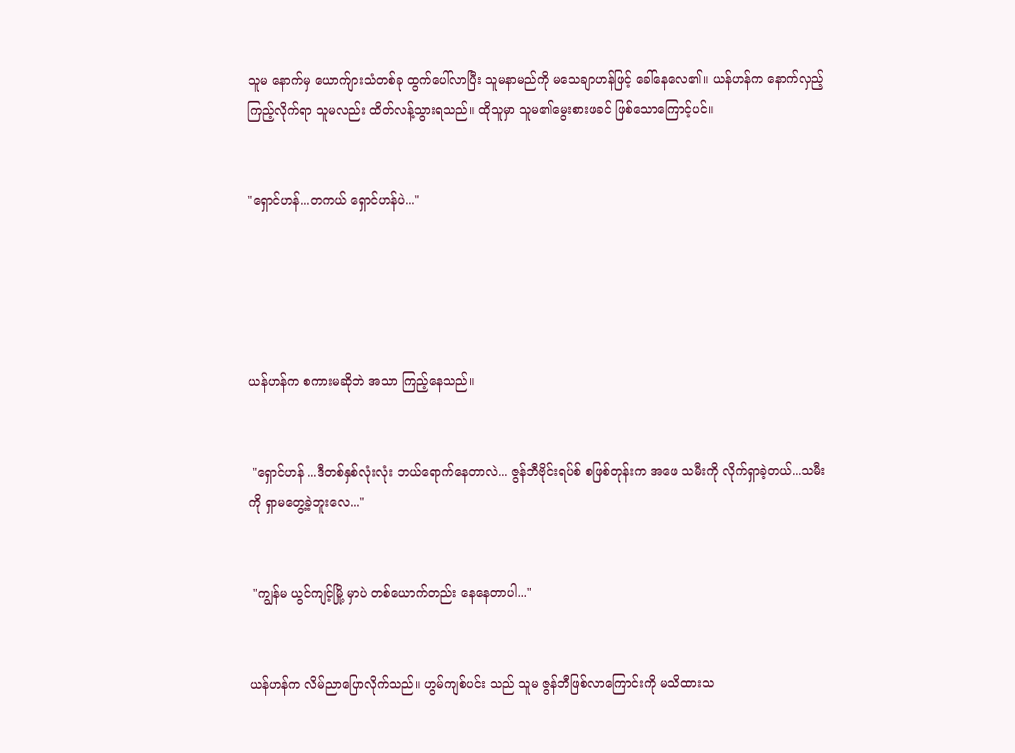သူမ နောက်မှ ယောက်ျားသံတစ်ခု ထွက်ပေါ်လာပြီး သူမနာမည်ကို မသေချာဟန်ဖြင့် ခေါ်နေလေ၏။ ယန်ဟန်က နောက်လှည့်ကြည့်လိုက်ရာ သူမလည်း ထိတ်လန့်သွားရသည်။ ထိုသူမှာ သူမ၏မွေးစားဖခင် ဖြစ်သောကြောင့်ပင်။


"ရှောင်ဟန်...တကယ် ရှောင်ဟန်ပဲ..."





ယန်ဟန်က စကားမဆိုဘဲ အသာ ကြည့်နေသည်။


 "ရှောင်ဟန် ...ဒီတစ်နှစ်လုံးလုံး ဘယ်ရောက်နေတာလဲ... ဇွန်ဘီဗိုင်းရပ်စ် စဖြစ်တုန်းက အဖေ သမီးကို လိုက်ရှာခဲ့တယ်...သမီးကို ရှာမတွေ့ခဲ့ဘူးလေ..."


 "ကျွန်မ ယွင်ကျင့်မြို့ မှာပဲ တစ်ယောက်တည်း နေနေတာပါ..."


ယန်ဟန်က လိမ်ညာပြောလိုက်သည်။ ဟွမ်ကျစ်ပင်း သည် သူမ ဇွန်ဘီဖြစ်လာကြောင်းကို မသိထားသ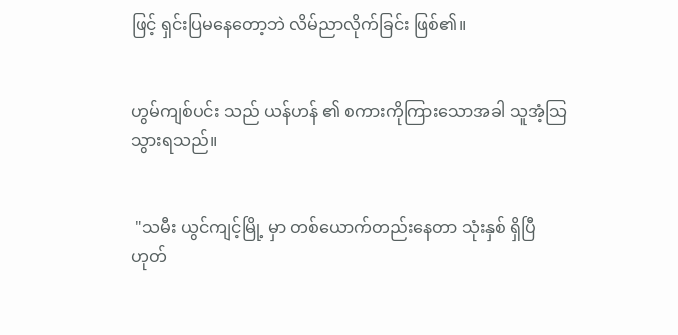ဖြင့် ရှင်းပြမနေတော့ဘဲ လိမ်ညာလိုက်ခြင်း ဖြစ်၏။


ဟွမ်ကျစ်ပင်း သည် ယန်ဟန် ၏ စကားကိုကြားသောအခါ သူအံ့သြသွားရသည်။


 "သမီး ယွင်ကျင့်မြို့ မှာ တစ်ယောက်တည်းနေတာ သုံးနှစ် ရှိပြီဟုတ်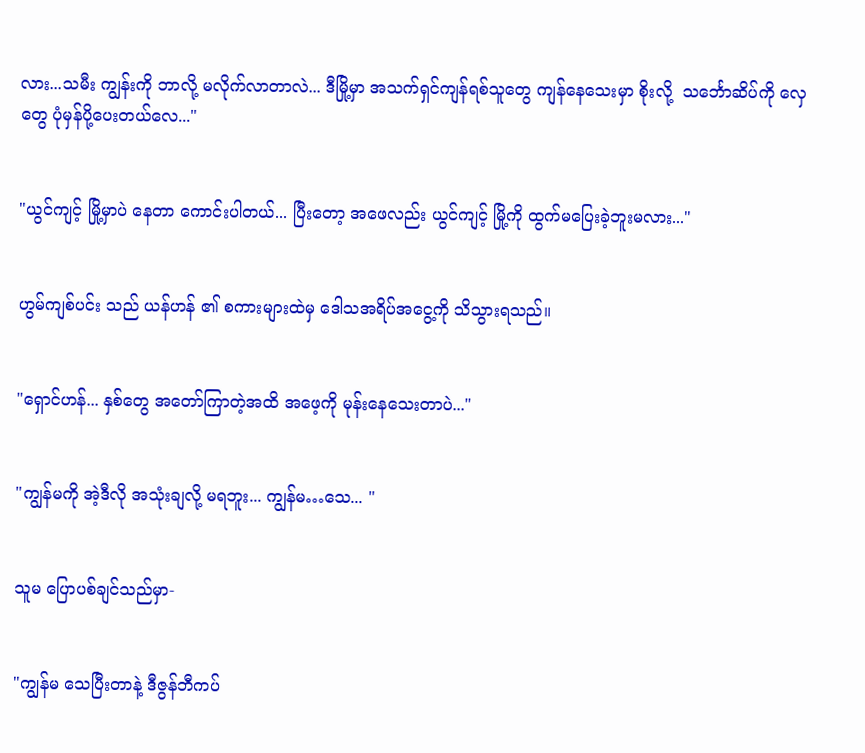လား...သမီး ကျွန်းကို ဘာလို့ မလိုက်လာတာလဲ... ဒီမြို့မှာ အသက်ရှင်ကျန်ရစ်သူတွေ ကျန်နေသေးမှာ စိုးလို့  သင်္ဘောဆိပ်ကို လှေတွေ ပုံမှန်ပို့ပေးတယ်လေ..."


"ယွင်ကျင့် မြို့မှာပဲ နေတာ ကောင်းပါတယ်... ပြီးတော့ အဖေလည်း ယွင်ကျင့် မြို့ကို ထွက်မပြေးခဲ့ဘူးမလား..."


ဟွမ်ကျစ်ပင်း သည် ယန်ဟန် ၏ စကားများထဲမှ ဒေါသအရိပ်အငွေ့ကို သိသွားရသည်။


"ရှောင်ဟန်... နှစ်တွေ အတော်ကြာတဲ့အထိ အဖေ့ကို မုန်းနေသေးတာပဲ..."


"ကျွန်မကို အဲ့ဒီလို အသုံးချလို့ မရဘူး... ကျွန်မ…သေ... "


သူမ ပြောပစ်ချင်သည်မှာ-


"ကျွန်မ သေပြီးတာနဲ့ ဒီဇွန်ဘီကပ်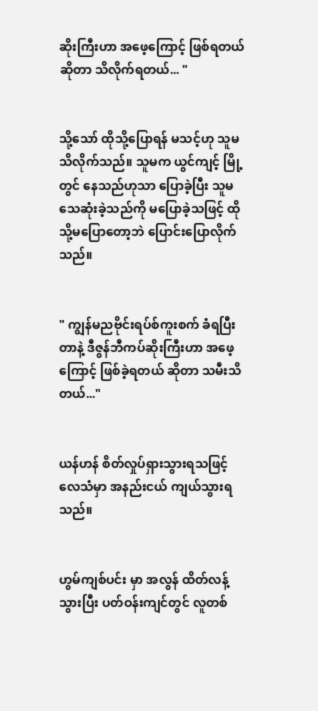ဆိုးကြီးဟာ အဖေ့ကြောင့် ဖြစ်ရတယ်ဆိုတာ သိလိုက်ရတယ်... "


သို့သော် ထိုသို့ပြောရန် မသင့်ဟု သူမသိလိုက်သည်။ သူမက ယွင်ကျင့် မြို့တွင် နေသည်ဟုသာ ပြောခဲ့ပြီး သူမသေဆုံးခဲ့သည်ကို မပြောခဲ့သဖြင့် ထိုသို့မပြောတော့ဘဲ ပြောင်းပြောလိုက်သည်။


" ကျွန်မညဗိုင်းရပ်စ်ကူးစက် ခံရပြီးတာနဲ့ ဒီဇွန်ဘီကပ်ဆိုးကြီးဟာ အဖေ့ကြောင့် ဖြစ်ခဲ့ရတယ် ဆိုတာ သမီးသိတယ်..."


ယန်ဟန် စိတ်လှုပ်ရှားသွားရသဖြင့် လေသံမှာ အနည်းငယ် ကျယ်သွားရသည်။


ဟွမ်ကျစ်ပင်း မှာ အလွန် ထိတ်လန့်သွားပြီး ပတ်ဝန်းကျင်တွင် လူတစ်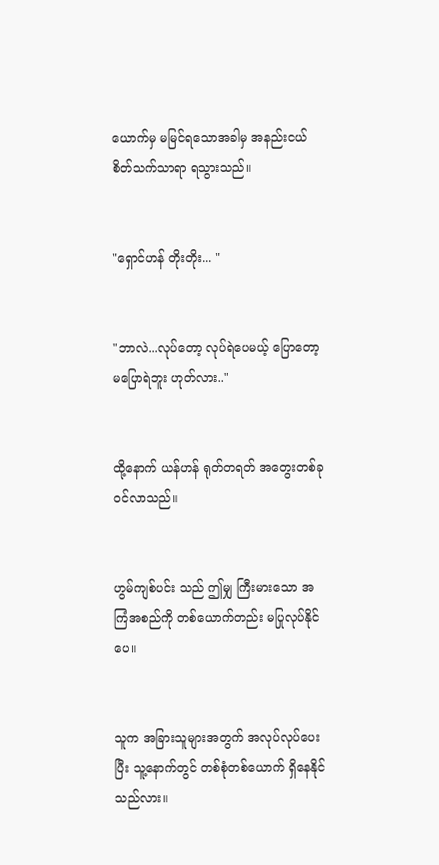ယောက်မှ မမြင်ရသောအခါမှ အနည်းငယ် စိတ်သက်သာရာ ရသွားသည်။


"ရှောင်ဟန် တိုးတိုး... "


"ဘာလဲ...လုပ်တော့ လုပ်ရဲပေမယ့် ပြောတော့ မပြောရဲဘူး ဟုတ်လား.."


ထို့နောက် ယန်ဟန် ရုတ်တရတ် အတွေးတစ်ခုဝင်လာသည်။


ဟွမ်ကျစ်ပင်း သည် ဤမျှ ကြီးမားသော အကြံအစည်ကို တစ်ယောက်တည်း မပြုလုပ်နိုင်ပေ။


သူက အခြားသူများအတွက် အလုပ်လုပ်ပေးပြီး သူ့နောက်တွင် တစ်စုံတစ်ယောက် ရှိနေနိုင်သည်လား။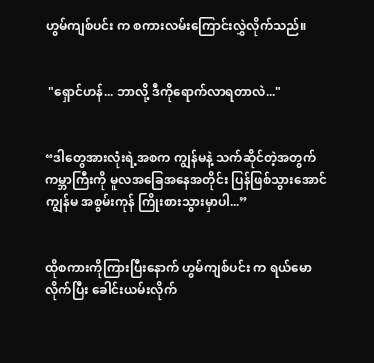ဟွမ်ကျစ်ပင်း က စကားလမ်းကြောင်းလွှဲလိုက်သည်။


 "ရှောင်ဟန်... ဘာလို့ ဒီကိုရောက်လာရတာလဲ..."


“ဒါတွေအားလုံးရဲ့အစက ကျွန်မနဲ့ သက်ဆိုင်တဲ့အတွက် ကမ္ဘာကြီးကို မူလအခြေအနေအတိုင်း ပြန်ဖြစ်သွားအောင် ကျွန်မ အစွမ်းကုန် ကြိုးစားသွားမှာပါ...”


ထိုစကားကိုကြားပြီးနောက် ဟွမ်ကျစ်ပင်း က ရယ်မောလိုက်ပြီး ခေါင်းယမ်းလိုက်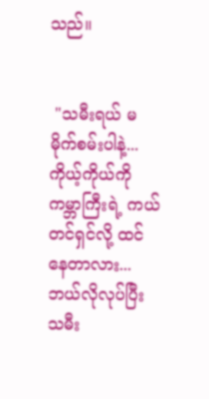သည်။


 "သမီးရယ် မမိုက်စမ်းပါနဲ့...ကိုယ့်ကိုယ်ကို ကမ္ဘာကြီးရဲ့ ကယ်တင်ရှင်လို့ ထင်နေတာလား... ဘယ်လိုလုပ်ပြီး သမီး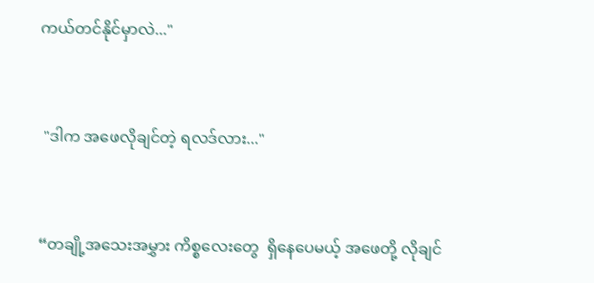ကယ်တင်နိုင်မှာလဲ..."


 "ဒါက အဖေလိုချင်တဲ့ ရလဒ်လား..."


“တချို့အသေးအမွှား ကိစ္စလေးတွေ  ရှိနေပေမယ့် အဖေတို့ လိုချင်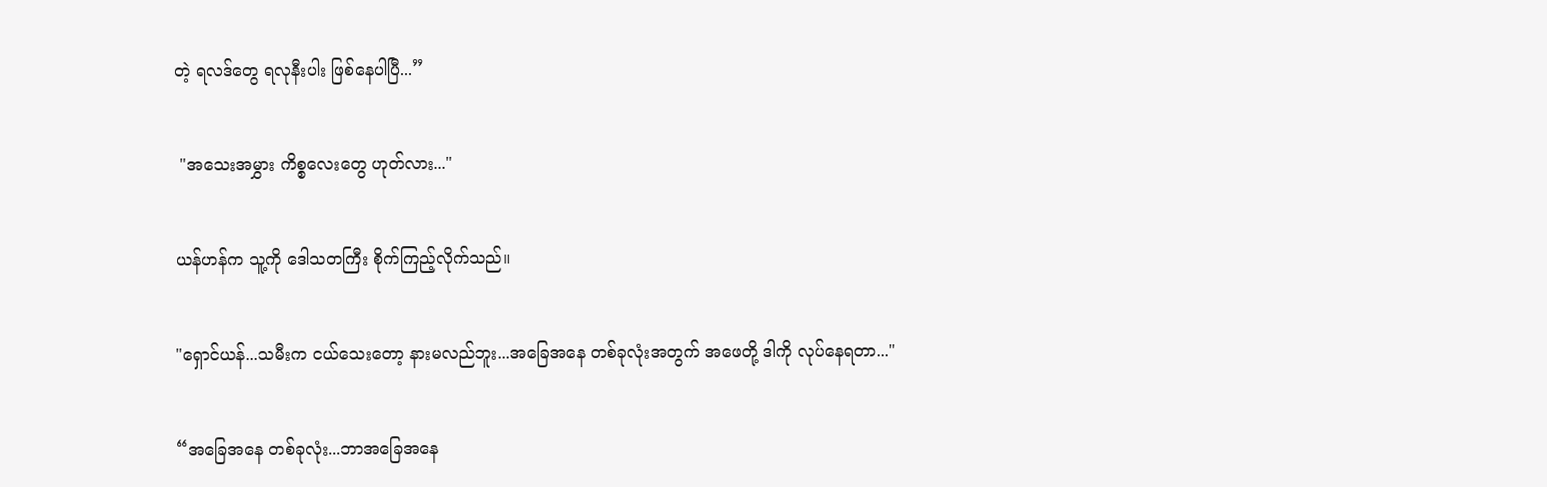တဲ့ ရလဒ်တွေ ရလုနီးပါး ဖြစ်နေပါပြီ...”


 "အသေးအမွှား ကိစ္စလေးတွေ ဟုတ်လား..."


ယန်ဟန်က သူ့ကို ဒေါသတကြီး စိုက်ကြည့်လိုက်သည်။


"ရှောင်ယန်...သမီးက ငယ်သေးတော့ နားမလည်ဘူး...အခြေအနေ တစ်ခုလုံးအတွက် အဖေတို့ ဒါကို လုပ်နေရတာ..."


“အခြေအနေ တစ်ခုလုံး...ဘာအခြေအနေ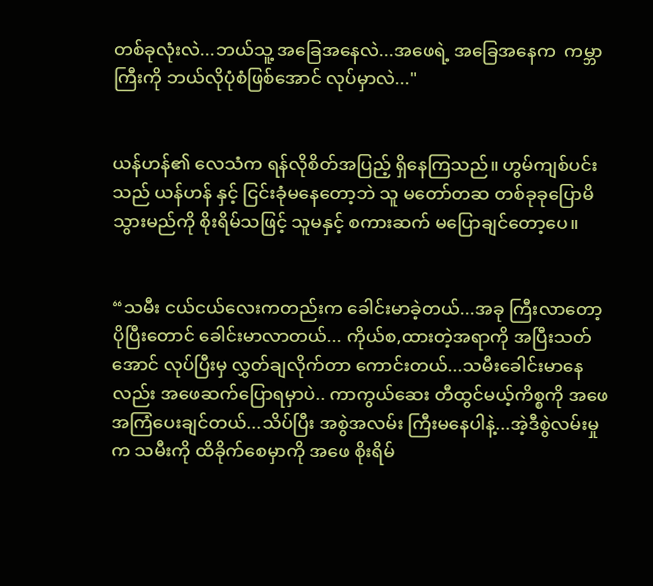တစ်ခုလုံးလဲ...ဘယ်သူ့ အခြေအနေလဲ...အဖေရဲ့ အခြေအနေက  ကမ္ဘာကြီးကို ဘယ်လိုပုံစံဖြစ်အောင် လုပ်မှာလဲ..."


ယန်ဟန်၏ လေသံက ရန်လိုစိတ်အပြည့် ရှိနေကြသည်။ ဟွမ်ကျစ်ပင်း သည် ယန်ဟန် နှင့် ငြင်းခုံမနေတော့ဘဲ သူ မတော်တဆ တစ်ခုခုပြောမိသွားမည်ကို စိုးရိမ်သဖြင့် သူမနှင့် စကားဆက် မပြောချင်တော့ပေ။


“သမီး ငယ်ငယ်လေးကတည်းက ခေါင်းမာခဲ့တယ်...အခု ကြီးလာတော့ ပိုပြီးတောင် ခေါင်းမာလာတယ်... ကိုယ်စ,ထားတဲ့အရာကို အပြီးသတ်အောင် လုပ်ပြီးမှ လွှတ်ချလိုက်တာ ကောင်းတယ်...သမီးခေါင်းမာနေလည်း အဖေဆက်ပြောရမှာပဲ.. ကာကွယ်ဆေး တီထွင်မယ့်ကိစ္စကို အဖေ အကြံပေးချင်တယ်...သိပ်ပြီး အစွဲအလမ်း ကြီးမနေပါနဲ့...အဲ့ဒီစွဲလမ်းမှုက သမီးကို ထိခိုက်စေမှာကို အဖေ စိုးရိမ်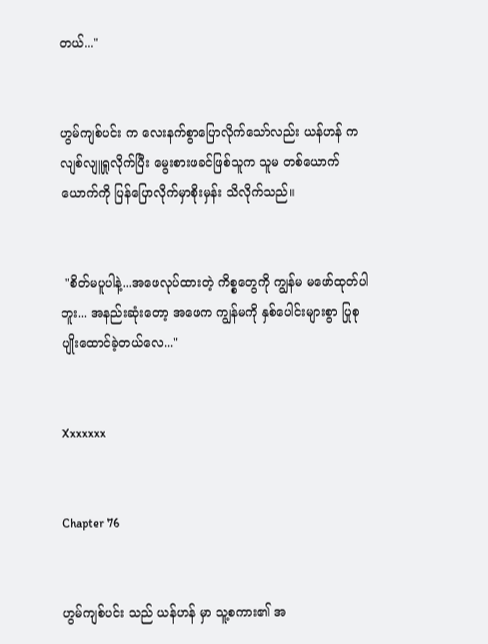တယ်..."


ဟွမ်ကျစ်ပင်း က လေးနက်စွာပြောလိုက်သော်လည်း ယန်ဟန် က လျစ်လျူရှုလိုက်ပြီး မွေးစားဖခင်ဖြစ်သူက သူမ တစ်ယောက်ယောက်ကို ပြန်ပြောလိုက်မှာစိုးမှန်း သိလိုက်သည်။


 "စိတ်မပူပါနဲ့...အဖေလုပ်ထားတဲ့ ကိစ္စတွေကို ကျွန်မ မဖော်ထုတ်ပါဘူး... အနည်းဆုံးတော့ အဖေက ကျွန်မကို နှစ်ပေါင်းများစွာ ပြုစုပျိုးထောင်ခဲ့တယ်လေ..."


Xxxxxxx


Chapter 76


ဟွမ်ကျစ်ပင်း သည် ယန်ဟန် မှာ သူ့စကား၏ အ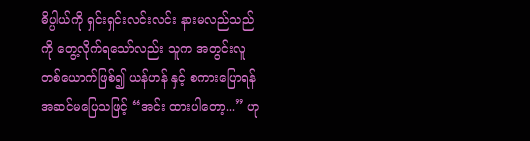ဓိပ္ပါယ်ကို ရှင်းရှင်းလင်းလင်း နားမလည်သည်ကို တွေ့လိုက်ရသော်လည်း သူက အတွင်းလူ တစ်ယောက်ဖြစ်၍ ယန်ဟန် နှင့် စကားပြောရန် အဆင်မပြေသဖြင့် “အင်း ထားပါတော့...” ဟု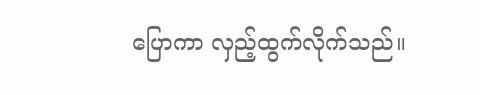ပြောကာ လှည့်ထွက်လိုက်သည်။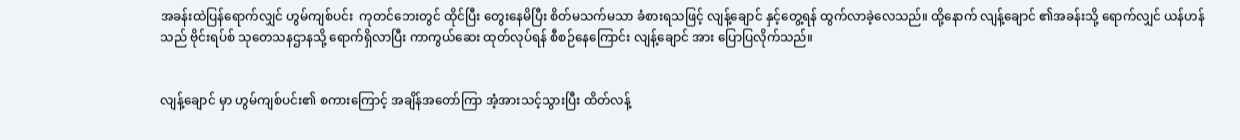အခန်းထဲပြန်ရောက်လျှင် ဟွမ်ကျစ်ပင်း  ကုတင်ဘေးတွင် ထိုင်ပြီး တွေးနေမိပြီး စိတ်မသက်မသာ ခံစားရသဖြင့် လျန့်ချောင် နှင့်တွေ့ရန် ထွက်လာခဲ့လေသည်။ ထို့နောက် လျန့်ချောင် ၏အခန်းသို့ ရောက်လျှင် ယန်ဟန်သည် ဗိုင်းရပ်စ် သုတေသနဌာနသို့ ရောက်ရှိလာပြီး ကာကွယ်ဆေး ထုတ်လုပ်ရန် စီစဉ်နေကြောင်း လျန့်ချောင် အား ပြောပြလိုက်သည်။


လျန့်ချောင် မှာ ဟွမ်ကျစ်ပင်း၏ စကားကြောင့် အချိန်အတော်ကြာ အံ့အားသင့်သွားပြီး ထိတ်လန့်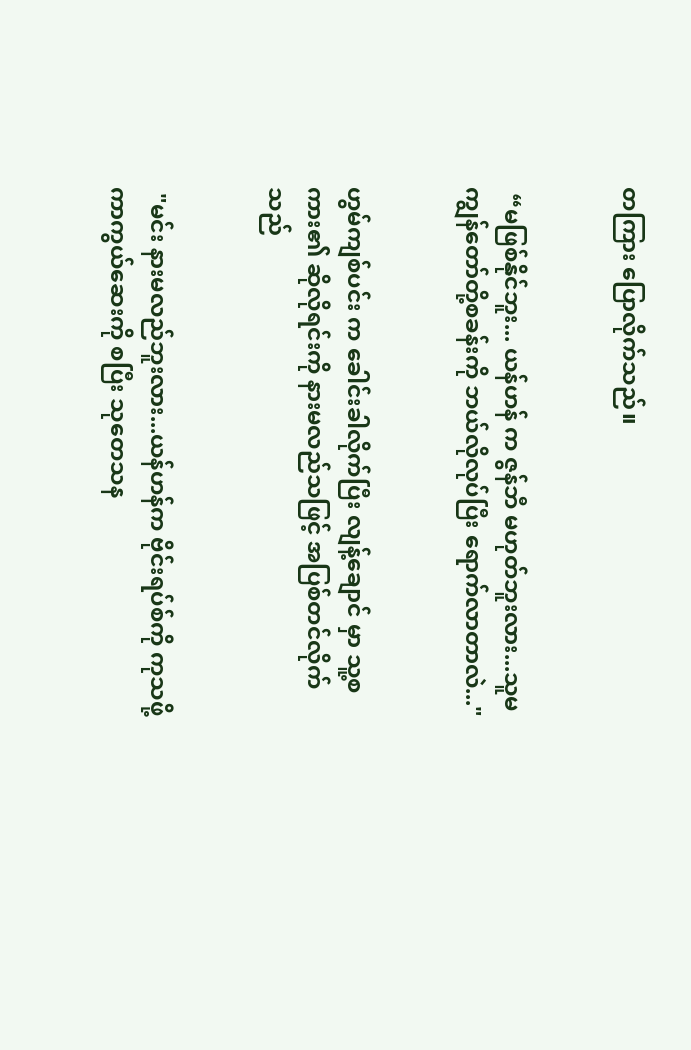တကြား ပြောလိုက်သည်။


 “မဖြစ်နိုင်ဘူး... ယန်ဟန် က ဇွန်ဘီ မဟုတ်ဘူးလား...သူမ ကျွန်တော်တို့စခန်းကို ဘယ်လိုလုပ်ပြီး ရောက်လာတာလဲ..."


ဟွမ်ကျစ်ပင်း က ခေါင်းခါလိုက်ပြီး လျန့်ချောင် မှာ သူ့စကား၏ ဆိုလိုရင်းကို နားမလည်သဖြင့် အပြစ်တင်လိုက်သည်


 "မင်း နားမလည်ဘူးလား...ယန်ဟန်က ဗိုင်းရပ်စ်ကို ကုသဖို့ ကာကွယ်ဆေးကို စပြီး သုတေသန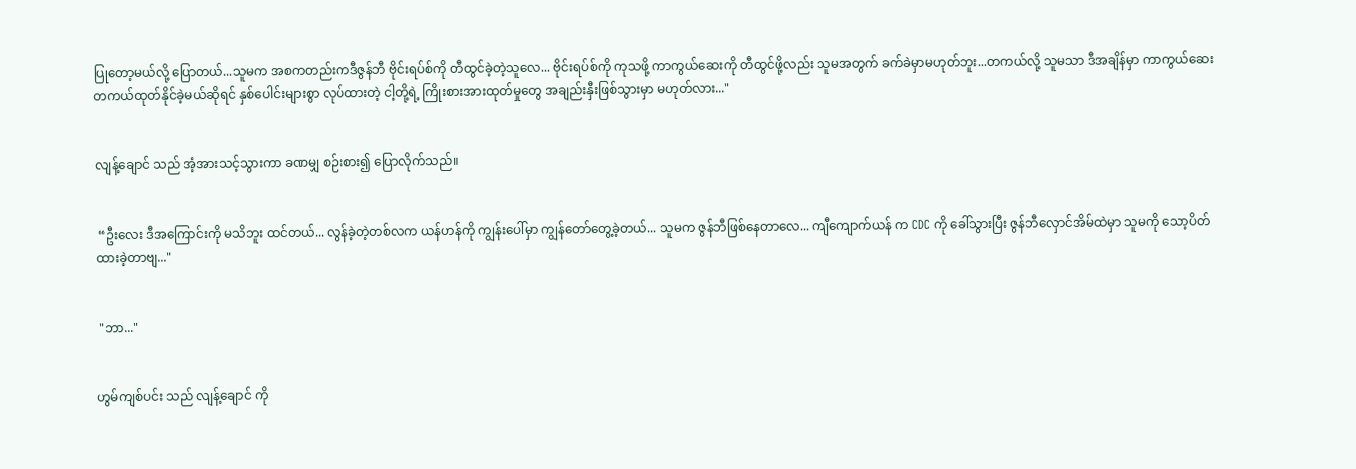ပြုတော့မယ်လို့ ပြောတယ်...သူမက အစကတည်းကဒီဇွန်ဘီ ဗိုင်းရပ်စ်ကို တီထွင်ခဲ့တဲ့သူလေ... ဗိုင်းရပ်စ်ကို ကုသဖို့ ကာကွယ်ဆေးကို တီထွင်ဖို့လည်း သူမအတွက် ခက်ခဲမှာမဟုတ်ဘူး...တကယ်လို့ သူမသာ ဒီအချိန်မှာ ကာကွယ်ဆေး တကယ်ထုတ်နိုင်ခဲ့မယ်ဆိုရင် နှစ်ပေါင်းများစွာ လုပ်ထားတဲ့ ငါ့တို့ရဲ့ ကြိုးစားအားထုတ်မှုတွေ အချည်းနှီးဖြစ်သွားမှာ မဟုတ်လား..."


လျန့်ချောင် သည် အံ့အားသင့်သွားကာ ခဏမျှ စဉ်းစား၍ ပြောလိုက်သည်။


 “ဦးလေး ဒီအကြောင်းကို မသိဘူး ထင်တယ်... လွန်ခဲ့တဲ့တစ်လက ယန်ဟန်ကို ကျွန်းပေါ်မှာ ကျွန်တော်တွေ့ခဲ့တယ်... သူမက ဇွန်ဘီဖြစ်နေတာလေ... ကျီကျောက်ယန် က CDC ကို ခေါ်သွားပြီး ဇွန်ဘီလှောင်အိမ်ထဲမှာ သူမကို သော့ပိတ်ထားခဲ့တာဗျ..."


 "ဘာ..."


ဟွမ်ကျစ်ပင်း သည် လျန့်ချောင် ကို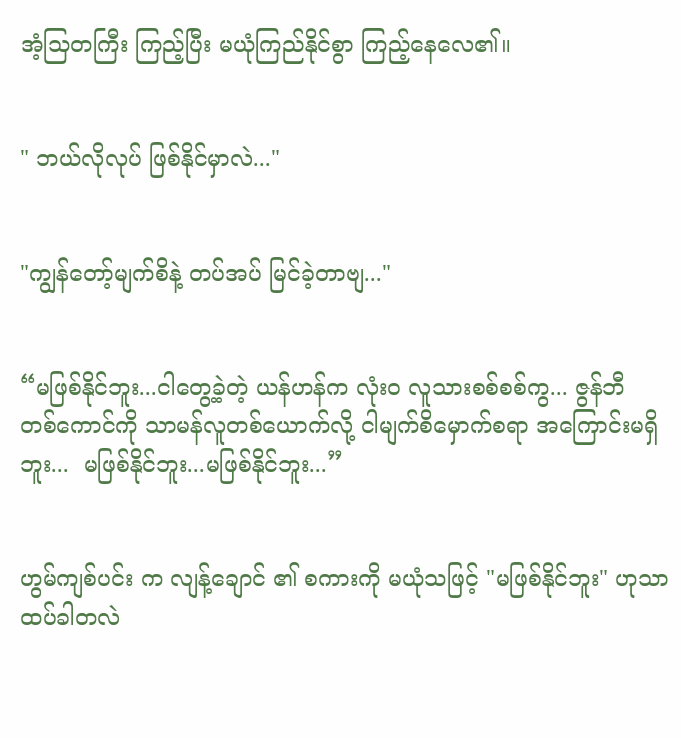အံ့သြတကြီး ကြည့်ပြီး မယုံကြည်နိုင်စွာ ကြည့်နေလေ၏။


" ဘယ်လိုလုပ် ဖြစ်နိုင်မှာလဲ..."


"ကျွန်တော့်မျက်စိနဲ့ တပ်အပ် မြင်ခဲ့တာဗျ..."


“မဖြစ်နိုင်ဘူး...ငါတွေ့ခဲ့တဲ့ ယန်ဟန်က လုံးဝ လူသားစစ်စစ်ကွ... ဇွန်ဘီတစ်‌ကောင်ကို သာမန်လူတစ်ယောက်လို့ ငါမျက်စိမှောက်စရာ အကြောင်းမရှိဘူး...  မဖြစ်နိုင်ဘူး...မဖြစ်နိုင်ဘူး...”


ဟွမ်ကျစ်ပင်း က လျန့်ချောင် ၏ စကားကို မယုံသဖြင့် "မဖြစ်နိုင်ဘူး" ဟုသာ ထပ်ခါတလဲ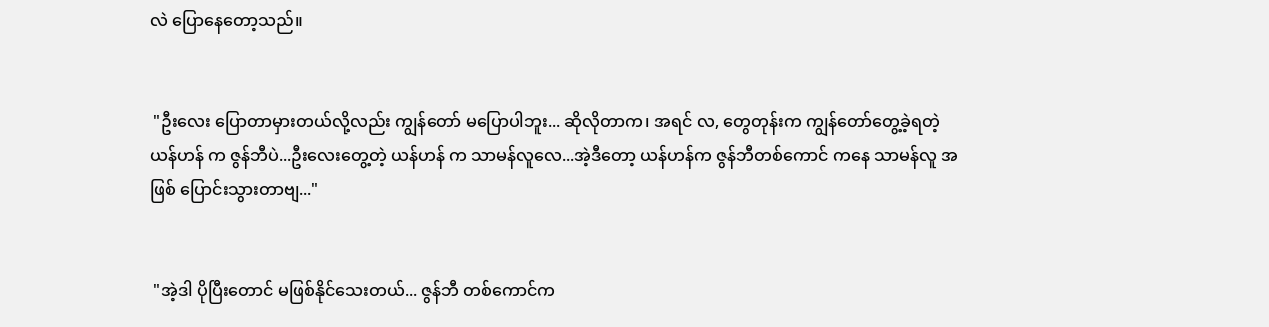လဲ ပြောနေတော့သည်။


 "ဦးလေး ပြောတာမှားတယ်လို့လည်း ကျွန်တော် မပြောပါဘူး... ဆိုလိုတာက၊ အရင် လ, တွေတုန်းက ကျွန်တော်တွေ့ခဲ့ရတဲ့ ယန်ဟန် က ဇွန်ဘီပဲ...ဦးလေးတွေ့တဲ့ ယန်ဟန် က သာမန်လူလေ...အဲ့ဒီတော့ ယန်ဟန်က ဇွန်ဘီတစ်ကောင် ကနေ သာမန်လူ အဖြစ် ပြောင်းသွားတာဗျ..."


 "အဲ့ဒါ ပိုပြီးတောင် မဖြစ်နိုင်သေးတယ်... ဇွန်ဘီ တစ်ကောင်က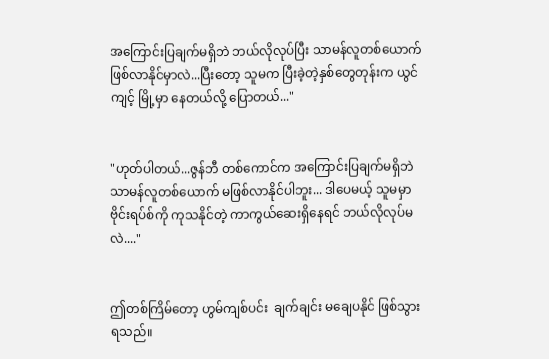အကြောင်းပြချက်မရှိဘဲ ဘယ်လိုလုပ်ပြီး သာမန်လူတစ်ယောက် ဖြစ်လာနိုင်မှာလဲ...ပြီးတော့ သူမက ပြီးခဲ့တဲ့နှစ်တွေတုန်းက ယွင်ကျင့် မြို့မှာ နေတယ်လို့ ပြောတယ်..."


"ဟုတ်ပါတယ်...ဇွန်ဘီ တစ်ကောင်က အကြောင်းပြချက်မရှိဘဲ သာမန်လူတစ်ယောက် မဖြစ်လာနိုင်ပါဘူး... ဒါပေမယ့် သူမမှာ ဗိုင်းရပ်စ်ကို ကုသနိုင်တဲ့ ကာကွယ်ဆေးရှိနေရင် ဘယ်လိုလုပ်မလဲ...."


ဤတစ်ကြိမ်တော့ ဟွမ်ကျစ်ပင်း  ချက်ချင်း မချေပနိုင် ဖြစ်သွားရသည်။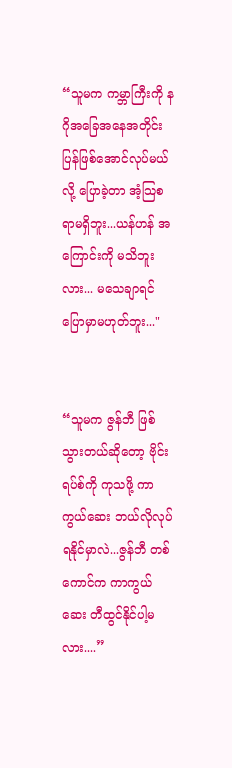“သူမက ကမ္ဘာကြီးကို နဂိုအခြေအနေအတိုင်း ပြန်ဖြစ်အောင်လုပ်မယ်လို့ ပြောခဲ့တာ အံ့သြစရာမရှိဘူး...ယန်ဟန် အကြောင်းကို မသိဘူးလား... မသေချာရင် ပြောမှာမဟုတ်ဘူး..."


“သူမက ဇွန်ဘီ ဖြစ်သွားတယ်ဆိုတော့ ဗိုင်းရပ်စ်ကို ကုသဖို့ ကာကွယ်ဆေး ဘယ်လိုလုပ် ရနိုင်မှာလဲ...ဇွန်ဘီ တစ်ကောင်က ကာကွယ်ဆေး တီထွင်နိုင်ပါ့မလား....”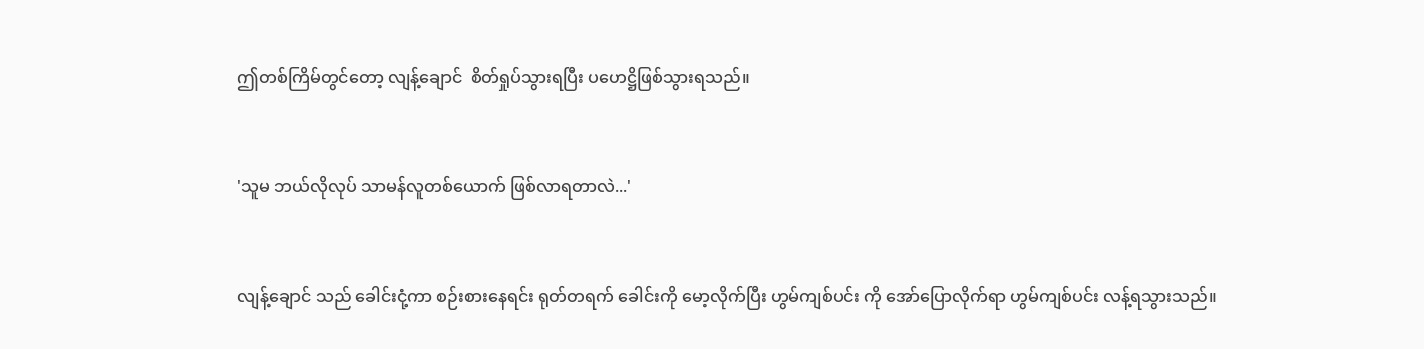ဤတစ်ကြိမ်တွင်တော့ လျန့်ချောင်  စိတ်ရှုပ်သွားရပြီး ပဟေဋ္ဌိဖြစ်သွားရသည်။


'သူမ ဘယ်လိုလုပ် သာမန်လူတစ်ယောက် ဖြစ်လာရတာလဲ...'


လျန့်ချောင် သည် ခေါင်းငုံ့ကာ စဉ်းစားနေရင်း ရုတ်တရက် ခေါင်းကို မော့လိုက်ပြီး ဟွမ်ကျစ်ပင်း ကို အော်ပြောလိုက်ရာ ဟွမ်ကျစ်ပင်း လန့်ရသွားသည်။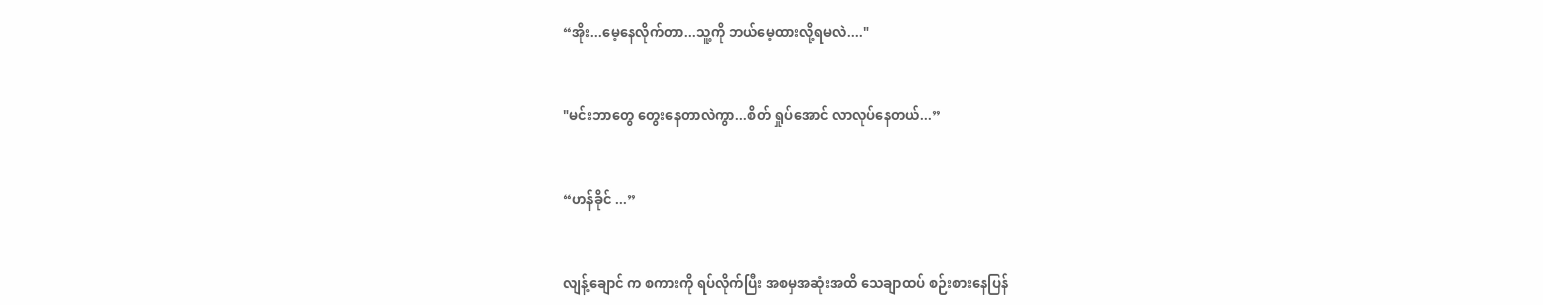“အိုး...မေ့နေလိုက်တာ...သူ့ကို ဘယ်မေ့ထားလို့ရမလဲ...."


"မင်းဘာတွေ တွေးနေတာလဲကွာ...စိတ် ရှုပ်အောင် လာလုပ်နေတယ်...”


“ဟန်ခိုင် ...”


လျန့်ချောင် က စကားကို ရပ်လိုက်ပြီး အစမှအဆုံးအထိ သေချာထပ် စဉ်းစားနေပြန်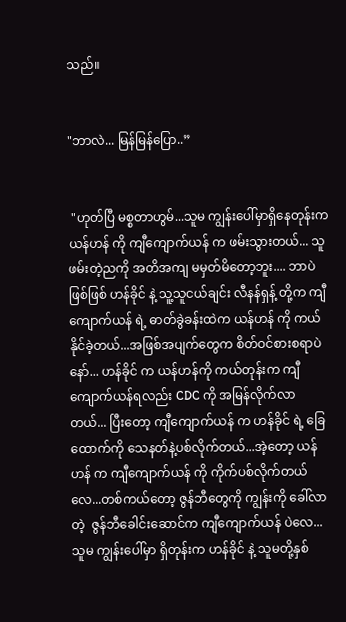သည်။


"ဘာလဲ... မြန်မြန်ပြော..”


 "ဟုတ်ပြီ မစ္စတာဟွမ်...သူမ ကျွန်းပေါ်မှာရှိနေတုန်းက ယန်ဟန် ကို ကျီကျောက်ယန် က ဖမ်းသွားတယ်... သူဖမ်းတဲ့ညကို အတိအကျ မမှတ်မိတော့ဘူး.... ဘာပဲဖြစ်ဖြစ် ဟန်ခိုင် နဲ့ သူ့သူငယ်ချင်း လီနန်ရှန့် တို့က ကျီကျောက်ယန် ရဲ့ ဓာတ်ခွဲခန်းထဲက ယန်ဟန် ကို ကယ်နိုင်ခဲ့တယ်...အဖြစ်အပျက်တွေက စိတ်ဝင်စားစရာပဲနော်... ဟန်ခိုင် က ယန်ဟန်ကို ကယ်တုန်းက ကျီကျောက်ယန်ရလည်း CDC ကို အမြန်လိုက်လာတယ်... ပြီးတော့ ကျီကျောက်ယန် က ဟန်ခိုင် ရဲ့ ခြေထောက်ကို သေနတ်နဲ့ပစ်လိုက်တယ်...အဲ့တော့ ယန်ဟန် က ကျီကျောက်ယန် ကို ကိုက်ပစ်လိုက်တယ်လေ...တစ်ကယ်တော့ ဇွန်ဘီတွေကို ကျွန်းကို ခေါ်လာတဲ့  ဇွန်ဘီခေါင်းဆောင်က ကျီကျောက်ယန် ပဲလေ...  သူမ ကျွန်းပေါ်မှာ ရှိတုန်းက ဟန်ခိုင် နဲ့ သူမတို့နှစ်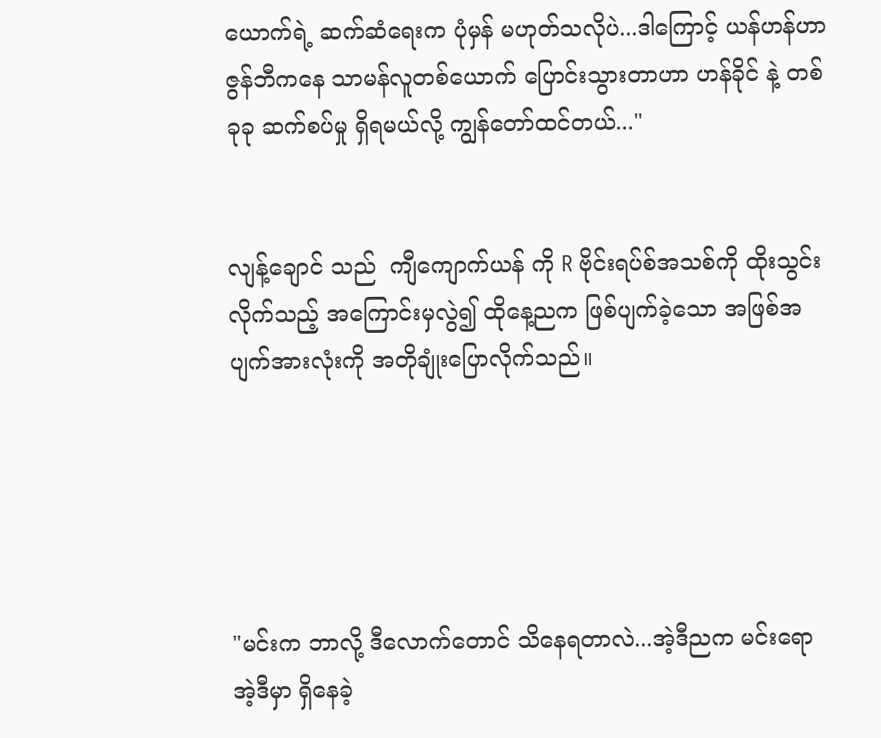ယောက်ရဲ့ ဆက်ဆံရေးက ပုံမှန် မဟုတ်သလိုပဲ...ဒါကြောင့် ယန်ဟန်ဟာ ဇွန်ဘီကနေ သာမန်လူတစ်ယောက် ပြောင်းသွားတာဟာ ဟန်ခိုင် နဲ့ တစ်ခုခု ဆက်စပ်မှု ရှိရမယ်လို့ ကျွန်တော်ထင်တယ်..."


လျန့်ချောင် သည်  ကျီကျောက်ယန် ကို R ဗိုင်းရပ်စ်အသစ်ကို ထိုးသွင်းလိုက်သည့် အကြောင်းမှလွဲ၍ ထိုနေ့ညက ဖြစ်ပျက်ခဲ့သော အဖြစ်အပျက်အားလုံးကို အတိုချုံးပြောလိုက်သည်။





"မင်းက ဘာလို့ ဒီလောက်တောင် သိနေရတာလဲ...အဲ့ဒီညက မင်းရော အဲ့ဒီမှာ ရှိနေခဲ့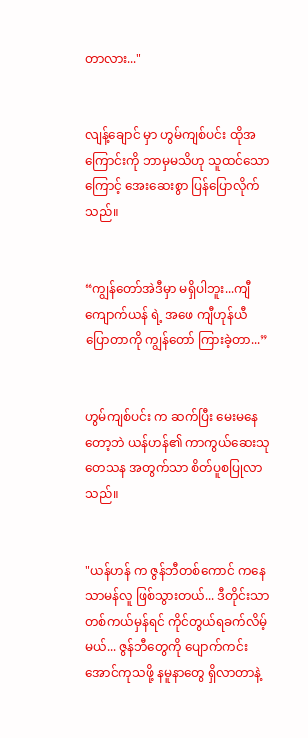တာလား..."


လျန့်ချောင် မှာ ဟွမ်ကျစ်ပင်း ထိုအကြောင်းကို ဘာမှမသိဟု သူထင်သောကြောင့် အေးဆေးစွာ ပြန်ပြောလိုက်သည်။


“ကျွန်တော်အဲဒီမှာ မရှိပါဘူး...ကျီကျောက်ယန် ရဲ့ အဖေ ကျီဟုန်ယီ ပြောတာကို ကျွန်တော် ကြားခဲ့တာ...”


ဟွမ်ကျစ်ပင်း က ဆက်ပြီး မေးမနေတော့ဘဲ ယန်ဟန်၏ ကာကွယ်ဆေးသုတေသန အတွက်သာ စိတ်ပူစပြုလာသည်။


"ယန်ဟန် က ဇွန်ဘီတစ်ကောင် ကနေ သာမန်လူ ဖြစ်သွားတယ်... ဒီတိုင်းသာတစ်ကယ်မှန်ရင် ကိုင်တွယ်ရခက်လိမ့်မယ်... ဇွန်ဘီတွေကို ပျောက်ကင်းအောင်ကုသဖို့ နမူနာတွေ ရှိလာတာနဲ့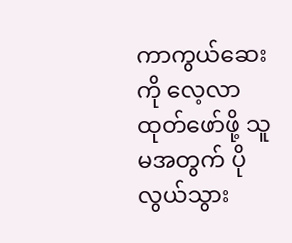ကာကွယ်ဆေးကို လေ့လာထုတ်ဖော်ဖို့ သူမအတွက် ပိုလွယ်သွား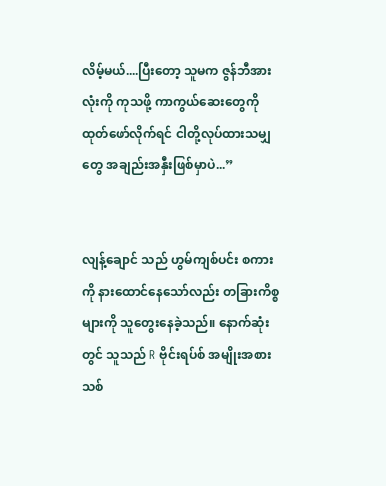လိမ့်မယ်....ပြီးတော့ သူမက ဇွန်ဘီအားလုံးကို ကုသဖို့ ကာကွယ်ဆေးတွေကို ထုတ်ဖော်လိုက်ရင် ငါတို့လုပ်ထားသမျှတွေ အချည်းအနှီးဖြစ်မှာပဲ...”


လျန့်ချောင် သည် ဟွမ်ကျစ်ပင်း စကားကို နားထောင်နေသော်လည်း တခြားကိစ္စများကို သူတွေးနေခဲ့သည်။ နောက်ဆုံးတွင် သူသည် R ဗိုင်းရပ်စ် အမျိုးအစားသစ်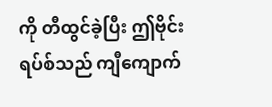ကို တီထွင်ခဲ့ပြီး ဤဗိုင်းရပ်စ်သည် ကျီကျောက်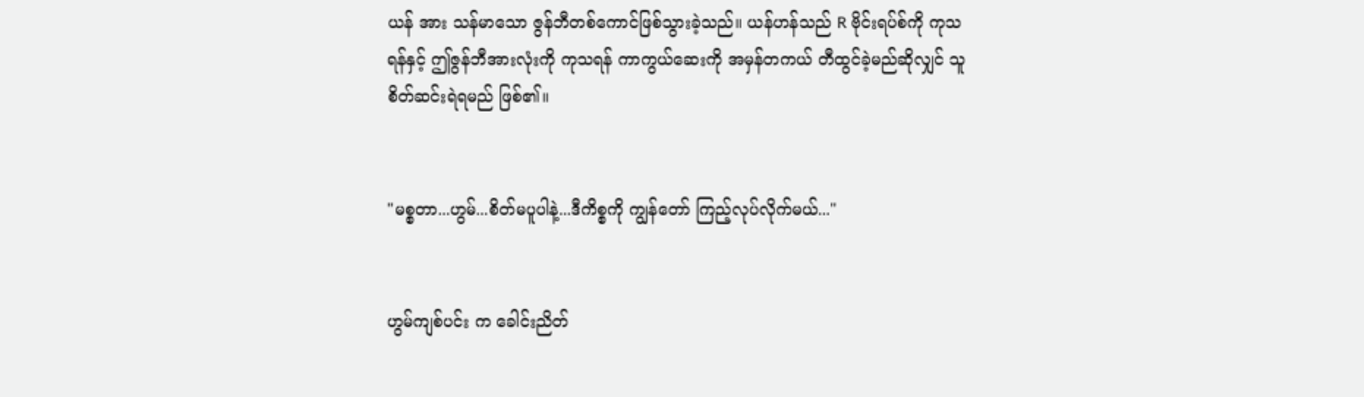ယန် အား သန်မာသော ဇွန်ဘီတစ်ကောင်ဖြစ်သွားခဲ့သည်။ ယန်ဟန်သည် R ဗိုင်းရပ်စ်ကို ကုသရန်နှင့် ဤဇွန်ဘီအားလုံးကို ကုသရန် ကာကွယ်ဆေးကို အမှန်တကယ် တီထွင်ခဲ့မည်ဆိုလျှင် သူ စိတ်ဆင်းရဲရမည် ဖြစ်၏။


"မစ္စတာ...ဟွမ်...စိတ်မပူပါနဲ့...ဒီကိစ္စကို ကျွန်တော် ကြည့်လုပ်လိုက်မယ်..."


ဟွမ်ကျစ်ပင်း က ခေါင်းညိတ်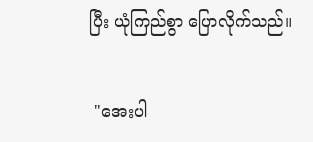ပြီး ယုံကြည်စွာ ပြောလိုက်သည်။


 "အေးပါ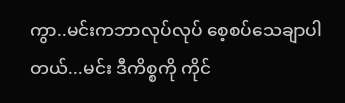ကွာ..မင်းကဘာလုပ်လုပ် ‌စေ့စပ်သေချာပါတယ်...မင်း ဒီကိစ္စကို ကိုင်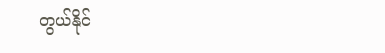တွယ်နိုင်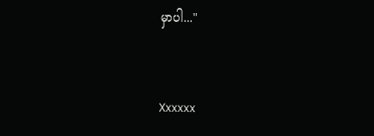မှာပါ..."


Xxxxxx